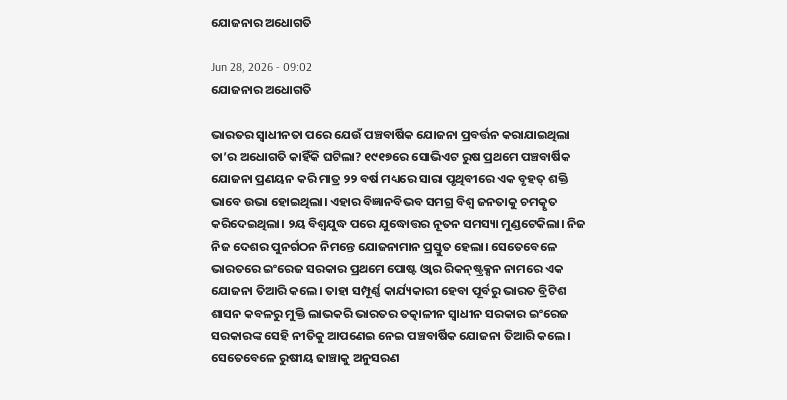ଯୋଜନାର ଅଧୋଗତି

Jun 28, 2026 - 09:02
ଯୋଜନାର ଅଧୋଗତି

ଭାରତର ସ୍ବାଧୀନତା ପରେ ଯେଉଁ ପଞ୍ଚବାର୍ଷିକ ଯୋଜନା ପ୍ରବର୍ତ୍ତନ କରାଯାଇଥିଲା ତା’ର ଅଧୋଗତି କାହିଁକି ଘଟିଲା? ୧୯୧୭ରେ ସୋଭିଏଟ ରୁଷ ପ୍ରଥମେ ପଞ୍ଚବାର୍ଷିକ ଯୋଜନା ପ୍ରଣୟନ କରି ମାତ୍ର ୨୨ ବର୍ଷ ମଧ୍ୟରେ ସାରା ପୃଥିବୀରେ ଏକ ବୃହତ୍‌ ଶକ୍ତି ଭାବେ ଉଭା ହୋଇଥିଲା। ଏହାର ବିଜ୍ଞାନବିଭବ ସମଗ୍ର ବିଶ୍ୱ ଜନତାକୁ ଚମତ୍କୃତ କରିଦେଇଥିଲା। ୨ୟ ବିଶ୍ୱଯୁଦ୍ଧ ପରେ ଯୁଦ୍ଧୋତ୍ତର ନୂତନ ସମସ୍ୟା ମୁଣ୍ଡଟେକିଲା। ନିଜ ନିଜ ଦେଶର ପୁନର୍ଗଠନ ନିମନ୍ତେ ଯୋଜନାମାନ ପ୍ରସ୍ତୁତ ହେଲା। ସେତେବେଳେ ଭାରତରେ ଇଂରେଜ ସରକାର ପ୍ରଥମେ ପୋଷ୍ଟ ଓ୍ବାର ରିକନ୍‌ଷ୍ଟ୍ରକ୍ସନ ନାମରେ ଏକ ଯୋଜନା ତିଆରି କଲେ। ତାହା ସମ୍ପୂର୍ଣ୍ଣ କାର୍ଯ୍ୟକାରୀ ହେବା ପୂର୍ବରୁ ଭାରତ ବ୍ରିଟିଶ ଶାସନ କବଳରୁ ମୁକ୍ତି ଲାଭକରି ଭାରତର ତତ୍କାଳୀନ ସ୍ବାଧୀନ ସରକାର ଇଂରେଜ ସରକାରଙ୍କ ସେହି ନୀତିକୁ ଆପଣେଇ ନେଇ ପଞ୍ଚବାର୍ଷିକ ଯୋଜନା ତିଆରି କଲେ। ସେତେବେଳେ ରୁଷୀୟ ଢାଞ୍ଚାକୁ ଅନୁସରଣ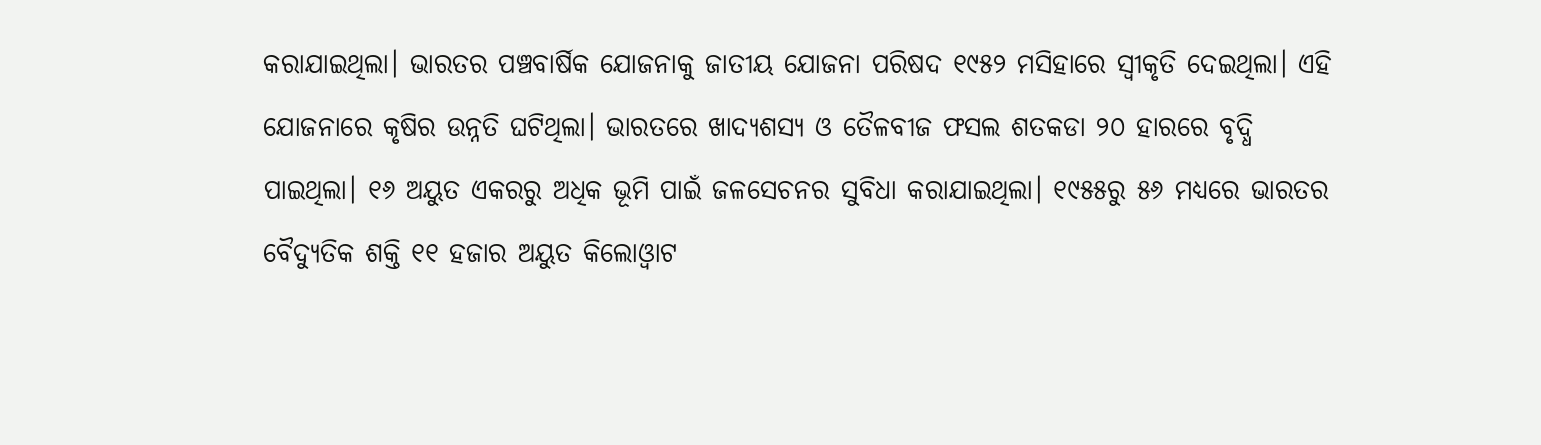କରାଯାଇଥିଲା। ଭାରତର ପଞ୍ଚବାର୍ଷିକ ଯୋଜନାକୁ ଜାତୀୟ ଯୋଜନା ପରିଷଦ ୧୯୫୨ ମସିହାରେ ସ୍ବୀକୃତି ଦେଇଥିଲା। ଏହି ଯୋଜନାରେ କୃଷିର ଉନ୍ନତି ଘଟିଥିଲା। ଭାରତରେ ଖାଦ୍ୟଶସ୍ୟ ଓ ତୈଳବୀଜ ଫସଲ ଶତକଡା ୨୦ ହାରରେ ବୃଦ୍ଧି ପାଇଥିଲା। ୧୬ ଅୟୁତ ଏକରରୁ ଅଧିକ ଭୂମି ପାଇଁ ଜଳସେଚନର ସୁବିଧା କରାଯାଇଥିଲା। ୧୯୫୫ରୁ ୫୬ ମଧ୍ୟରେ ଭାରତର ବୈଦ୍ୟୁତିକ ଶକ୍ତି ୧୧ ହଜାର ଅୟୁତ କିଲୋଓ୍ବାଟ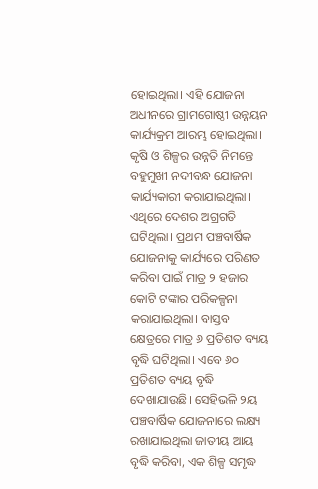ହୋଇଥିଲା। ଏହି ଯୋଜନା ଅଧୀନରେ ଗ୍ରାମଗୋଷ୍ଠୀ ଉନ୍ନୟନ କାର୍ଯ୍ୟକ୍ରମ ଆରମ୍ଭ ହୋଇଥିଲା। କୃଷି ଓ ଶିଳ୍ପର ଉନ୍ନତି ନିମନ୍ତେ ବହୁମୁଖୀ ନଦୀବନ୍ଧ ଯୋଜନା କାର୍ଯ୍ୟକାରୀ କରାଯାଇଥିଲା। ଏଥିରେ ଦେଶର ଅଗ୍ରଗତି ଘଟିଥିଲା। ପ୍ରଥମ ପଞ୍ଚବାର୍ଷିକ ଯୋଜନାକୁ କାର୍ଯ୍ୟରେ ପରିଣତ କରିବା ପାଇଁ ମାତ୍ର ୨ ହଜାର କୋଟି ଟଙ୍କାର ପରିକଳ୍ପନା କରାଯାଇଥିଲା। ବାସ୍ତବ କ୍ଷେତ୍ରରେ ମାତ୍ର ୬ ପ୍ରତିଶତ ବ୍ୟୟ ବୃଦ୍ଧି ଘଟିଥିଲା। ଏବେ ୬୦ ପ୍ରତିଶତ ବ୍ୟୟ ବୃଦ୍ଧି ଦେଖାଯାଉଛି। ସେହିଭଳି ୨ୟ ପଞ୍ଚବାର୍ଷିକ ଯୋଜନାରେ ଲକ୍ଷ୍ୟ ରଖାଯାଇଥିଲା ଜାତୀୟ ଆୟ ବୃଦ୍ଧି କରିବା, ଏକ ଶିଳ୍ପ ସମୃଦ୍ଧ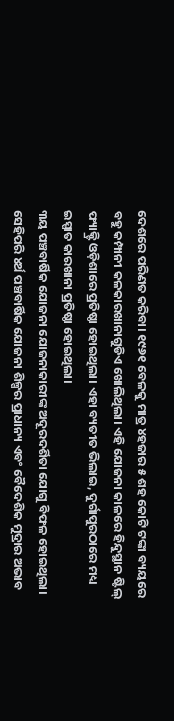ଦେଶରେ ପରିଣତ କରିବା। ୧୯୬୧ ବେଳକୁ ମାତ୍ର ୪ହଜାର ୫ ଶହ କୋଟି ଟଙ୍କା ବ୍ୟୟରେ ବହୁ କମ୍ପାନୀ କଳକାରଖାନାଗୁଡିଏ ଖୋଲିଥିଲା। ଏହି ଯୋଜନା କାଳରେ ହିନ୍ଦୁସ୍ଥାନ ଷ୍ଟିଲ୍‌ ଫ୍ୟାକ୍ଟ୍ରି ଓଡ଼ିଶାରେ ପ୍ରତିଷ୍ଠା ହୋଇଥିଲା। ଏହା ବ୍ୟତୀତ ଭିଲାଇ, ଦୁର୍ଗାପୁରଠାରେ ମଧ୍ୟ ଇସ୍ପାତ କାରଖାନା ପ୍ରତିଷ୍ଠା ହୋଇଥିଲା।
୩ୟ ପଞ୍ଚବାର୍ଷିକ ଯୋଜନା ଯୋଜନାକାରୀଙ୍କ ଅଦୂରଦର୍ଶିତା ଯୋଗୁ ବିଫଳ ହୋଇଥିଲା। ସେହିପରି ୪ର୍ଥ ପଞ୍ଚବାର୍ଷିକ ଯୋଜନା ଶିଳ୍ପର ପ୍ରାଧାନ୍ୟ ଏବଂ ବୈଦେଶିକ ମୁଦ୍ରାର ଅଭାବ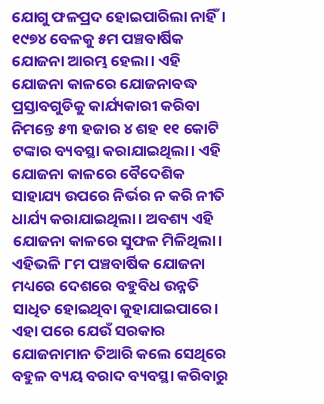ଯୋଗୁ ଫଳପ୍ରଦ ହୋଇପାରିଲା ନାହିଁ। ୧୯୭୪ ବେଳକୁ ୫ମ ପଞ୍ଚବାର୍ଷିକ ଯୋଜନା ଆରମ୍ଭ ହେଲା। ଏହି ଯୋଜନା କାଳରେ ଯୋଜନାବଦ୍ଧ ପ୍ରସ୍ତାବଗୁଡିକୁ କାର୍ଯ୍ୟକାରୀ କରିବା ନିମନ୍ତେ ୫୩ ହଜାର ୪ ଶହ ୧୧ କୋଟି ଟଙ୍କାର ବ୍ୟବସ୍ଥା କରାଯାଇଥିଲା। ଏହି ଯୋଜନା କାଳରେ ବୈଦେଶିକ ସାହାଯ୍ୟ ଉପରେ ନିର୍ଭର ନ କରି ନୀତି ଧାର୍ଯ୍ୟ କରାଯାଇଥିଲା। ଅବଶ୍ୟ ଏହି ଯୋଜନା କାଳରେ ସୁଫଳ ମିଳିଥିଲା। ଏହିଭଳି ୮ମ ପଞ୍ଚବାର୍ଷିକ ଯୋଜନା ମଧ୍ୟରେ ଦେଶରେ ବହୁବିଧ ଉନ୍ନତି ସାଧିତ ହୋଇଥିବା କୁହାଯାଇପାରେ। ଏହା ପରେ ଯେଉଁ ସରକାର ଯୋଜନାମାନ ତିଆରି କଲେ ସେଥିରେ ବହୁଳ ବ୍ୟୟ ବରାଦ ବ୍ୟବସ୍ଥା କରିବାରୁ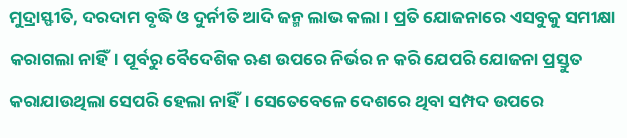ମୁଦ୍ରାସ୍ଫୀତି, ଦରଦାମ ବୃଦ୍ଧି ଓ ଦୁର୍ନୀତି ଆଦି ଜନ୍ମ ଲାଭ କଲା। ପ୍ରତି ଯୋଜନାରେ ଏସବୁକୁ ସମୀକ୍ଷା କରାଗଲା ନାହିଁ। ପୂର୍ବରୁ ବୈଦେଶିକ ଋଣ ଉପରେ ନିର୍ଭର ନ କରି ଯେପରି ଯୋଜନା ପ୍ରସ୍ତୁତ କରାଯାଉଥିଲା ସେପରି ହେଲା ନାହିଁ। ସେତେବେଳେ ଦେଶରେ ଥିବା ସମ୍ପଦ ଉପରେ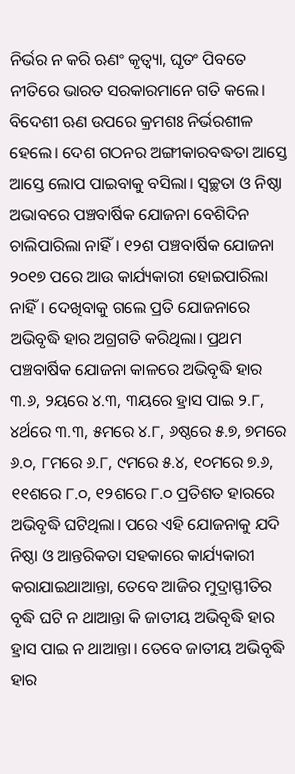ନିର୍ଭର ନ କରି ଋଣଂ କୃତ୍ୱ୍ୟା, ଘୃତଂ ପିବତେ ନୀତିରେ ଭାରତ ସରକାରମାନେ ଗତି କଲେ। ବିଦେଶୀ ଋଣ ଉପରେ କ୍ରମଶଃ ନିର୍ଭରଶୀଳ ହେଲେ। ଦେଶ ଗଠନର ଅଙ୍ଗୀକାରବଦ୍ଧତା ଆସ୍ତେ ଆସ୍ତେ ଲୋପ ପାଇବାକୁ ବସିଲା। ସ୍ବଚ୍ଛତା ଓ ନିଷ୍ଠା ଅଭାବରେ ପଞ୍ଚବାର୍ଷିକ ଯୋଜନା ବେଶିଦିନ ଚାଲିପାରିଲା ନାହିଁ। ୧୨ଶ ପଞ୍ଚବାର୍ଷିକ ଯୋଜନା ୨୦୧୭ ପରେ ଆଉ କାର୍ଯ୍ୟକାରୀ ହୋଇପାରିଲା ନାହିଁ। ଦେଖିବାକୁ ଗଲେ ପ୍ରତି ଯୋଜନାରେ ଅଭିବୃଦ୍ଧି ହାର ଅଗ୍ରଗତି କରିଥିଲା। ପ୍ରଥମ ପଞ୍ଚବାର୍ଷିକ ଯୋଜନା କାଳରେ ଅଭିବୃଦ୍ଧି ହାର ୩.୬, ୨ୟରେ ୪.୩, ୩ୟରେ ହ୍ରାସ ପାଇ ୨.୮, ୪ର୍ଥରେ ୩.୩, ୫ମରେ ୪.୮, ୬ଷ୍ଠରେ ୫.୭, ୭ମରେ ୬.୦, ୮ମରେ ୬.୮, ୯ମରେ ୫.୪, ୧୦ମରେ ୭.୬, ୧୧ଶରେ ୮.୦, ୧୨ଶରେ ୮.୦ ପ୍ରତିଶତ ହାରରେ ଅଭିବୃଦ୍ଧି ଘଟିଥିଲା। ପରେ ଏହି ଯୋଜନାକୁ ଯଦି ନିଷ୍ଠା ଓ ଆନ୍ତରିକତା ସହକାରେ କାର୍ଯ୍ୟକାରୀ କରାଯାଇଥାଆନ୍ତା, ତେବେ ଆଜିର ମୁଦ୍ରାସ୍ଫୀତିର ବୃଦ୍ଧି ଘଟି ନ ଥାଆନ୍ତା କି ଜାତୀୟ ଅଭିବୃଦ୍ଧି ହାର ହ୍ରାସ ପାଇ ନ ଥାଆନ୍ତା। ତେବେ ଜାତୀୟ ଅଭିବୃଦ୍ଧି ହାର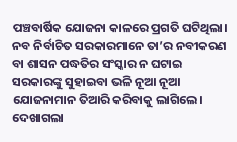ପଞ୍ଚବାର୍ଷିକ ଯୋଜନା କାଳରେ ପ୍ରଗତି ଘଟିଥିଲା। ନବ ନିର୍ବାଚିତ ସରକାରମାନେ ତା’ର ନବୀକରଣ ବା ଶାସନ ପଦ୍ଧତିର ସଂସ୍କାର ନ ଘଟାଇ ସରକାରଙ୍କୁ ସୁହାଇବା ଭଳି ନୂଆ ନୂଆ ଯୋଜନାମାନ ତିଆରି କରିବାକୁ ଲାଗିଲେ। ଦେଖାଗଲା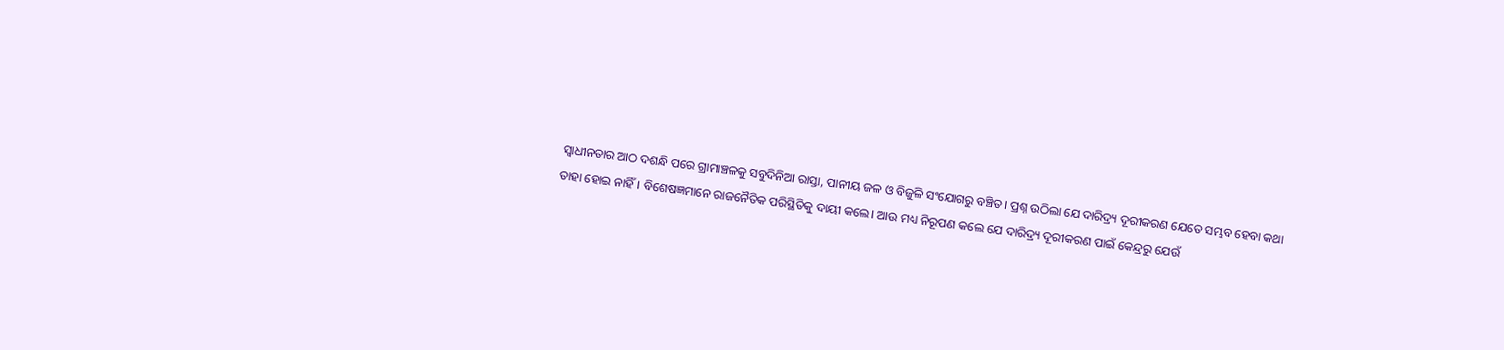ସ୍ବାଧୀନତାର ଆଠ ଦଶନ୍ଧି ପରେ ଗ୍ରାମାଞ୍ଚଳକୁ ସବୁଦିନିଆ ରାସ୍ତା, ପାନୀୟ ଜଳ ଓ ବିଜୁଳି ସଂଯୋଗରୁ ବଞ୍ଚିତ। ପ୍ରଶ୍ନ ଉଠିଲା ଯେ ଦାରିଦ୍ର୍ୟ ଦୂରୀକରଣ ଯେତେ ସମ୍ଭବ ହେବା କଥା ତାହା ହୋଇ ନାହିଁ। ବିଶେଷଜ୍ଞମାନେ ରାଜନୈତିକ ପରିସ୍ଥିତିକୁ ଦାୟୀ କଲେ। ଆଉ ମଧ୍ୟ ନିରୂପଣ କଲେ ଯେ ଦାରିଦ୍ର୍ୟ ଦୂରୀକରଣ ପାଇଁ କେନ୍ଦ୍ରରୁ ଯେଉଁ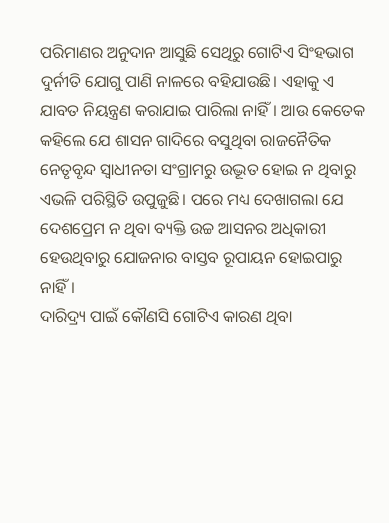ପରିମାଣର ଅନୁଦାନ ଆସୁଛି ସେଥିରୁ ଗୋଟିଏ ସିଂହଭାଗ ଦୁର୍ନୀତି ଯୋଗୁ ପାଣି ନାଳରେ ବହିଯାଉଛି। ଏହାକୁ ଏ ଯାବତ ନିୟନ୍ତ୍ରଣ କରାଯାଇ ପାରିଲା ନାହିଁ। ଆଉ କେତେକ କହିଲେ ଯେ ଶାସନ ଗାଦିରେ ବସୁଥିବା ରାଜନୈତିକ ନେତୃବୃନ୍ଦ ସ୍ବାଧୀନତା ସଂଗ୍ରାମରୁ ଉଦ୍ଭୂତ ହୋଇ ନ ଥିବାରୁ ଏଭଳି ପରିସ୍ଥିତି ଉପୁଜୁଛି। ପରେ ମଧ୍ୟ ଦେଖାଗଲା ଯେ ଦେଶପ୍ରେମ ନ ଥିବା ବ୍ୟକ୍ତି ଉଚ୍ଚ ଆସନର ଅଧିକାରୀ ହେଉଥିବାରୁ ଯୋଜନାର ବାସ୍ତବ ରୂପାୟନ ହୋଇପାରୁ ନାହିଁ।
ଦାରିଦ୍ର୍ୟ ପାଇଁ କୌଣସି ଗୋଟିଏ କାରଣ ଥିବା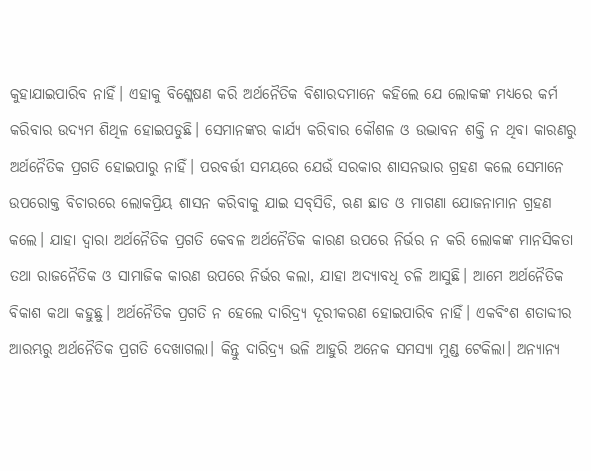କୁହାଯାଇପାରିବ ନାହିଁ। ଏହାକୁ ବିଶ୍ଳେଷଣ କରି ଅର୍ଥନୈତିକ ବିଶାରଦମାନେ କହିଲେ ଯେ ଲୋକଙ୍କ ମଧ୍ୟରେ କର୍ମ କରିବାର ଉଦ୍ୟମ ଶିଥିଳ ହୋଇପଡୁଛି। ସେମାନଙ୍କର କାର୍ଯ୍ୟ କରିବାର କୌଶଳ ଓ ଉଦ୍ଭାବନ ଶକ୍ତି ନ ଥିବା କାରଣରୁ ଅର୍ଥନୈତିକ ପ୍ରଗତି ହୋଇପାରୁ ନାହିଁ। ପରବର୍ତ୍ତୀ ସମୟରେ ଯେଉଁ ସରକାର ଶାସନଭାର ଗ୍ରହଣ କଲେ ସେମାନେ ଉପରୋକ୍ତ ବିଚାରରେ ଲୋକପ୍ରିୟ ଶାସନ କରିବାକୁ ଯାଇ ସବ୍‌ସିଡି, ଋଣ ଛାଡ ଓ ମାଗଣା ଯୋଜନାମାନ ଗ୍ରହଣ କଲେ। ଯାହା ଦ୍ୱାରା ଅର୍ଥନୈତିକ ପ୍ରଗତି କେବଳ ଅର୍ଥନୈତିକ କାରଣ ଉପରେ ନିର୍ଭର ନ କରି ଲୋକଙ୍କ ମାନସିକତା ତଥା ରାଜନୈତିକ ଓ ସାମାଜିକ କାରଣ ଉପରେ ନିର୍ଭର କଲା, ଯାହା ଅଦ୍ୟାବଧି ଚଳି ଆସୁଛି। ଆମେ ଅର୍ଥନୈତିକ ବିକାଶ କଥା କହୁଛୁ। ଅର୍ଥନୈତିକ ପ୍ରଗତି ନ ହେଲେ ଦାରିଦ୍ର୍ୟ ଦୂରୀକରଣ ହୋଇପାରିବ ନାହିଁ। ଏକବିଂଶ ଶତାବ୍ଦୀର ଆରମ୍ଭରୁ ଅର୍ଥନୈତିକ ପ୍ରଗତି ଦେଖାଗଲା। କିନ୍ତୁ ଦାରିଦ୍ର୍ୟ ଭଳି ଆହୁରି ଅନେକ ସମସ୍ୟା ମୁଣ୍ଡ ଟେକିଲା। ଅନ୍ୟାନ୍ୟ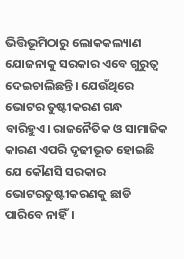ଭିତ୍ତିଭୂମିଠାରୁ ଲୋକକଲ୍ୟାଣ ଯୋଜନାକୁ ସରକାର ଏବେ ଗୁରୁତ୍ୱ ଦେଇଚାଲିଛନ୍ତି। ଯେଉଁଥିରେ ଭୋଟର ତୁଷ୍ଟୀକରଣ ଗନ୍ଧ ବାରିହୁଏ। ରାଜନୈତିକ ଓ ସାମାଜିକ କାରଣ ଏପରି ଦୃଢୀଭୂତ ହୋଇଛି ଯେ କୌଣସି ସରକାର ଭୋଟରତୁଷ୍ଟୀକରଣକୁ ଛାଡି ପାରିବେ ନାହିଁ।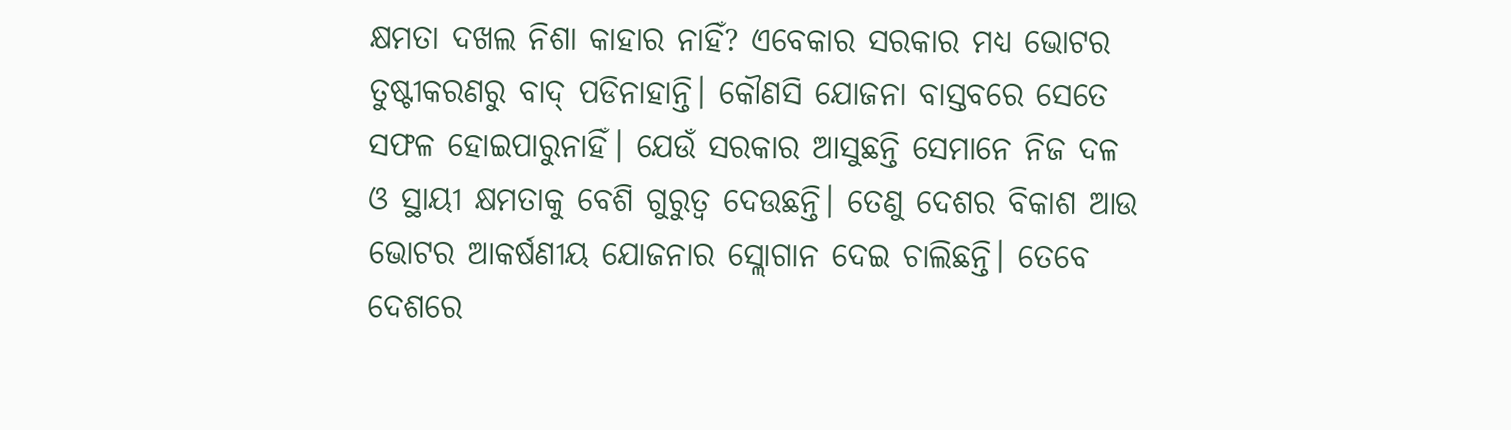କ୍ଷମତା ଦଖଲ ନିଶା କାହାର ନାହିଁ? ଏବେକାର ସରକାର ମଧ୍ୟ ଭୋଟର ତୁଷ୍ଟୀକରଣରୁ ବାଦ୍‌ ପଡିନାହାନ୍ତି। କୌଣସି ଯୋଜନା ବାସ୍ତବରେ ସେତେ ସଫଳ ହୋଇପାରୁନାହିଁ। ଯେଉଁ ସରକାର ଆସୁଛନ୍ତି ସେମାନେ ନିଜ ଦଳ ଓ ସ୍ଥାୟୀ କ୍ଷମତାକୁ ବେଶି ଗୁରୁତ୍ୱ ଦେଉଛନ୍ତି। ତେଣୁ ଦେଶର ବିକାଶ ଆଉ ଭୋଟର ଆକର୍ଷଣୀୟ ଯୋଜନାର ସ୍ଲୋଗାନ ଦେଇ ଚାଲିଛନ୍ତି। ତେବେ ଦେଶରେ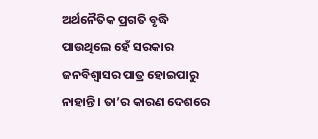ଅର୍ଥନୈତିକ ପ୍ରଗତି ବୃଦ୍ଧି ପାଉଥିଲେ ହେଁ ସରକାର ଜନବିଶ୍ୱାସର ପାତ୍ର ହୋଇପାରୁ ନାହାନ୍ତି। ତା’ର କାରଣ ଦେଶରେ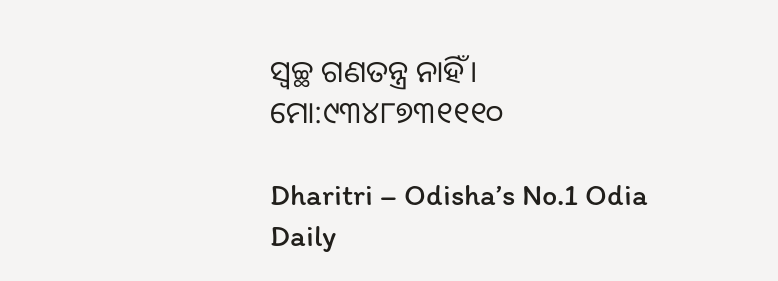ସ୍ବଚ୍ଛ ଗଣତନ୍ତ୍ର ନାହିଁ।
ମୋ:୯୩୪୮୭୩୧୧୧୦

Dharitri – Odisha’s No.1 Odia Daily